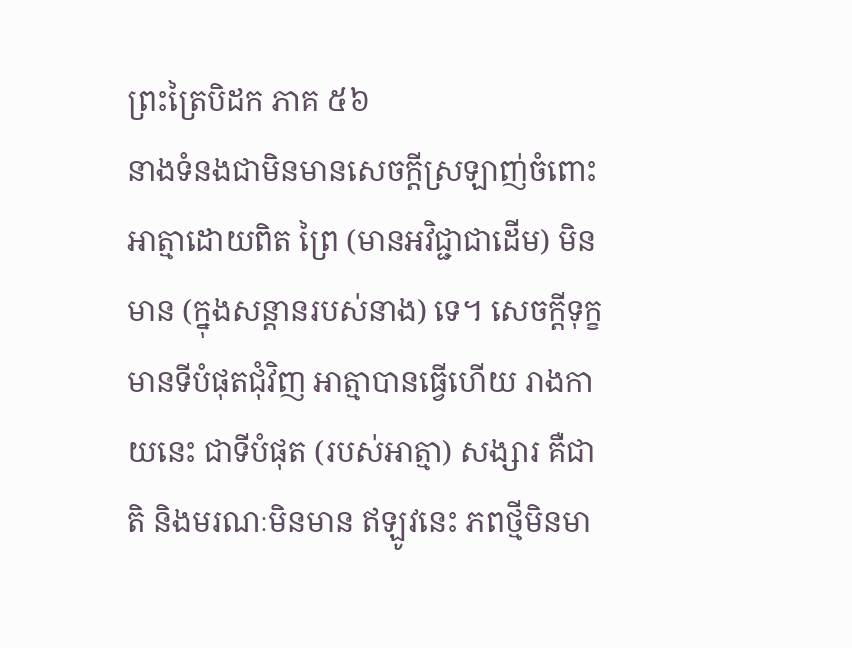ព្រះត្រៃបិដក ភាគ ៥៦
នាងទំនងជាមិនមានសេចក្ដីស្រឡាញ់ចំពោះអាត្មាដោយពិត ព្រៃ (មានអវិជ្ជាជាដើម) មិនមាន (ក្នុងសន្ដានរបស់នាង) ទេ។ សេចក្ដីទុក្ខ មានទីបំផុតជុំវិញ អាត្មាបានធ្វើហើយ រាងកាយនេះ ជាទីបំផុត (របស់អាត្មា) សង្សារ គឺជាតិ និងមរណៈមិនមាន ឥឡូវនេះ ភពថ្មីមិនមា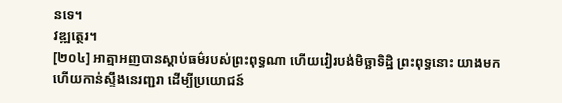នទេ។
វឌ្ឍត្ថេរ។
[២០៤] អាត្មាអញបានស្ដាប់ធម៌របស់ព្រះពុទ្ធណា ហើយវៀរបង់មិច្ឆាទិដ្ឋិ ព្រះពុទ្ធនោះ យាងមកហើយកាន់ស្ទឹងនេរញ្ជរា ដើម្បីប្រយោជន៍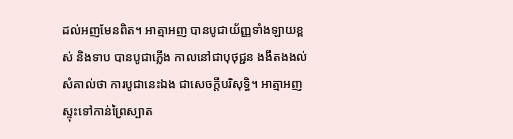ដល់អញមែនពិត។ អាត្មាអញ បានបូជាយ័ញ្ញទាំងឡាយខ្ពស់ និងទាប បានបូជាភ្លើង កាលនៅជាបុថុជ្ជន ងងឹតងងល់ សំគាល់ថា ការបូជានេះឯង ជាសេចក្ដីបរិសុទ្ធិ។ អាត្មាអញ ស្ទុះទៅកាន់ព្រៃស្បាត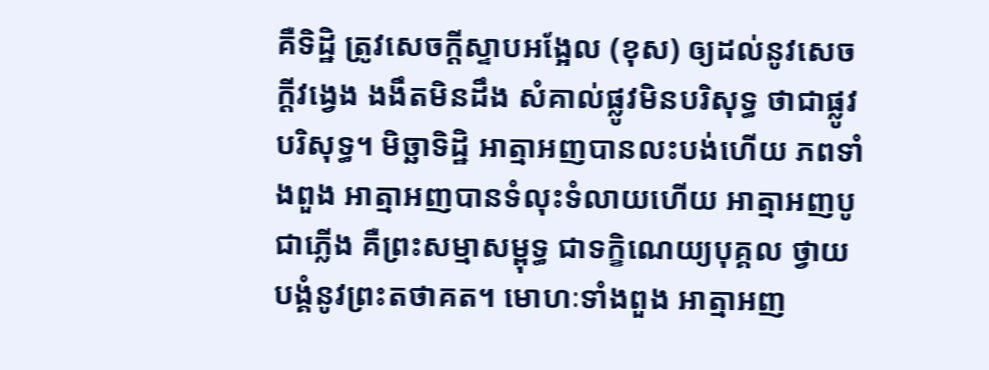គឺទិដ្ឋិ ត្រូវសេចក្ដីស្ទាបអង្អែល (ខុស) ឲ្យដល់នូវសេចក្ដីវង្វេង ងងឹតមិនដឹង សំគាល់ផ្លូវមិនបរិសុទ្ធ ថាជាផ្លូវបរិសុទ្ធ។ មិច្ឆាទិដ្ឋិ អាត្មាអញបានលះបង់ហើយ ភពទាំងពួង អាត្មាអញបានទំលុះទំលាយហើយ អាត្មាអញបូជាភ្លើង គឺព្រះសម្មាសម្ពុទ្ធ ជាទក្ខិណេយ្យបុគ្គល ថ្វាយបង្គំនូវព្រះតថាគត។ មោហៈទាំងពួង អាត្មាអញ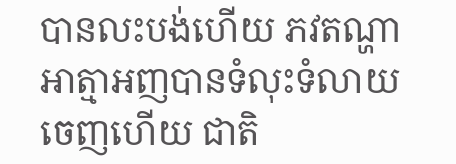បានលះបង់ហើយ ភវតណ្ហា អាត្មាអញបានទំលុះទំលាយចេញហើយ ជាតិ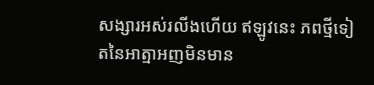សង្សារអស់រលីងហើយ ឥឡូវនេះ ភពថ្មីទៀតនៃអាត្មាអញមិនមាន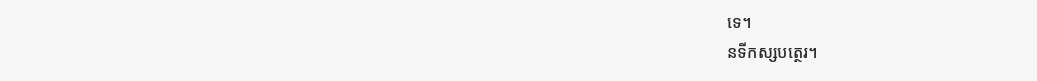ទេ។
នទីកស្សបត្ថេរ។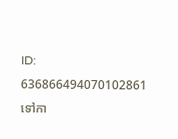ID: 636866494070102861
ទៅកា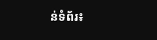ន់ទំព័រ៖